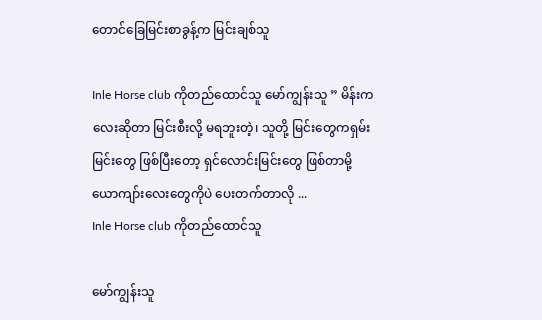တောင်ခြေမြင်းစာခွန့်က မြင်းချစ်သူ

Inle Horse club ကိုတည်ထောင်သူ မော်ကျွန်းသူ ” မိန်းကလေးဆိုတာ မြင်းစီးလို့ မရဘူးတဲ့၊ သူတို့ မြင်းတွေကရှမ်းမြင်းတွေ ဖြစ်ပြီးတော့ ရှင်လောင်းမြင်းတွေ ဖြစ်တာမို့ ယောကျာ်းလေးတွေကိုပဲ ပေးတက်တာလို ...
Inle Horse club ကိုတည်ထောင်သူ

မော်ကျွန်းသူ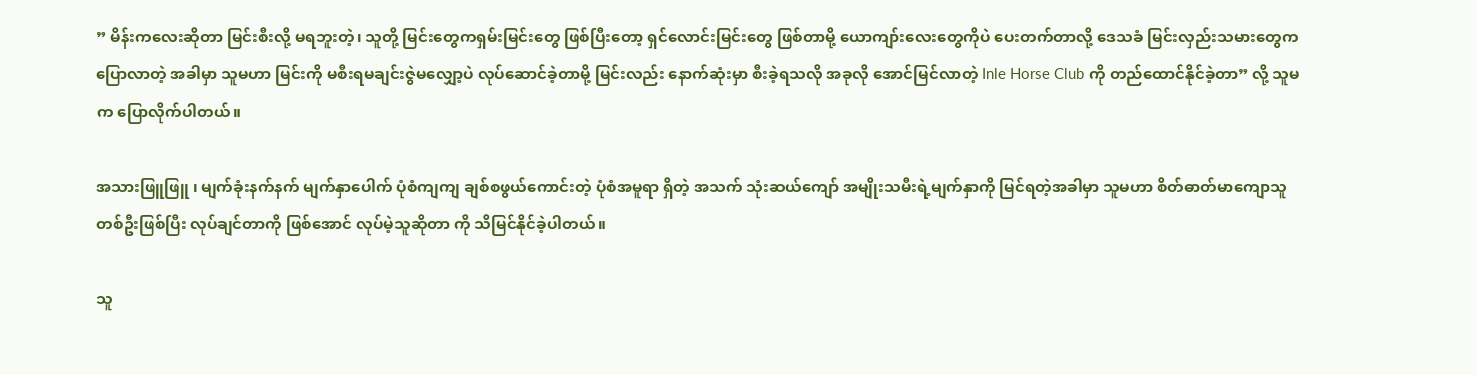” မိန်းကလေးဆိုတာ မြင်းစီးလို့ မရဘူးတဲ့၊ သူတို့ မြင်းတွေကရှမ်းမြင်းတွေ ဖြစ်ပြီးတော့ ရှင်လောင်းမြင်းတွေ ဖြစ်တာမို့ ယောကျာ်းလေးတွေကိုပဲ ပေးတက်တာလို့ ဒေသခံ မြင်းလှည်းသမားတွေက ပြောလာတဲ့ အခါမှာ သူမဟာ မြင်းကို မစီးရမချင်းဇွဲမလျှော့ပဲ လုပ်ဆောင်ခဲ့တာမို့ မြင်းလည်း နောက်ဆုံးမှာ စီးခဲ့ရသလို အခုလို အောင်မြင်လာတဲ့ Inle Horse Club ကို တည်ထောင်နိုင်ခဲ့တာ” လို့ သူမက ပြောလိုက်ပါတယ်။

အသားဖြူဖြူ ၊ မျက်ခုံးနက်နက် မျက်နှာပေါက် ပုံစံကျကျ ချစ်စဖွယ်ကောင်းတဲ့ ပုံစံအမူရာ ရှိတဲ့ အသက် သုံးဆယ်ကျော် အမျိုးသမီးရဲ့မျက်နှာကို မြင်ရတဲ့အခါမှာ သူမဟာ စိတ်ဓာတ်မာကျောသူ တစ်ဦးဖြစ်ပြီး လုပ်ချင်တာကို ဖြစ်အောင် လုပ်မဲ့သူဆိုတာ ကို သိမြင်နိုင်ခဲ့ပါတယ်။

သူ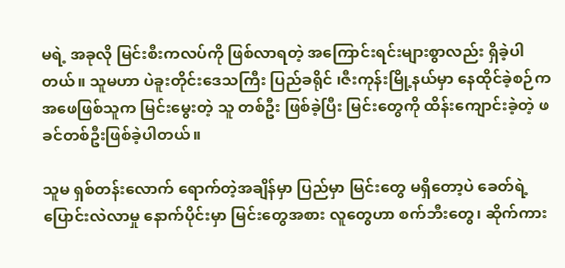မရဲ့ အခုလို မြင်းစီးကလပ်ကို ဖြစ်လာရတဲ့ အကြောင်းရင်းများစွာလည်း ရှိခဲ့ပါတယ်။ သူမဟာ ပဲခူးတိုင်းဒေသကြီး ပြည်ခရိုင် ၊ဇီးကုန်းမြို့နယ်မှာ နေထိုင်ခဲ့စဉ်က အဖေဖြစ်သူက မြင်းမွေးတဲ့ သူ တစ်ဦး ဖြစ်ခဲ့ပြီး မြင်းတွေကို ထိန်းကျောင်းခဲ့တဲ့ ဖခင်တစ်ဦးဖြစ်ခဲ့ပါတယ်။

သူမ ရှစ်တန်းလောက် ရောက်တဲ့အချိန်မှာ ပြည်မှာ မြင်းတွေ မရှိတော့ပဲ ခေတ်ရဲ့ ပြောင်းလဲလာမှု နောက်ပိုင်းမှာ မြင်းတွေအစား လူတွေဟာ စက်ဘီးတွေ၊ ဆိုက်ကား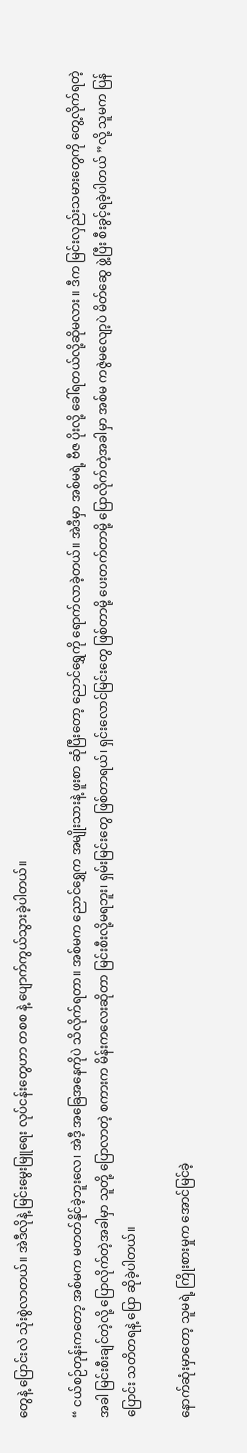တွေနဲ့ ပြောင်းလဲ သုံးစွဲလာတယ်။ အဲဒီလိုနဲ့ မြင်းမွေးမြူရေး လုပ်ငန်းတွေဟာ တစစ နဲ့ ပျောက်ကွယ်သွားခဲ့ပါတယ်။

“ ငယ်စဉ်တုန်းကတော့ အစ်မက မတတ်နိုင်ခဲ့ဘူးလေ၊ အဲဒီ့ အခြေအနေကိုပဲ သိလိုက်ရတာ။ အစ်မက ညောင်ရွှေက အမျိုးသားနဲ့ ဖူးစာ ဆုံပြီးတော့ ညောင်ရွှေကို ရောက်လာခဲ့တယ်။ အဲဒီမှာ အစ်မရဲ့ ဗီဇ ပိုးလို့ ခေါ်ရတယ်လို့ဆိုမလား ။ ဒီက မြင်းလှည်းသမားတွေကို တွေ့လိုက်ရတဲ့အခါ မြင်းစီးချင်တဲ့လို့ ပြောလိုက်တဲ့အခါမှာ သူတို့ ပြောလာတဲ့ စကားက မိန်းကလေးဆိုတာ မြင်းစီးလို့မရဘူး၊ ရှမ်းမြင်းတွေ ဖြစ်တာရယ်၊ ရှင်းလောင်မြင်းတွေ ဖြစ်တာမို့ ပေးတက်တာမို့ ပြောလိုက်တဲ့အခါမှာ အစ်မ ကဇွဲမလျော့ပဲ မိတ်ဆွေ ဖွဲ့ပြီး စီးခွင့်ရခဲ့ပါတယ် ”လို့ သူမက ပြန်ပြောင်း သတိတရနဲ့ ပြော ဆိုခဲ့ပါတယ်။

နောက်ဆုံးမှာတော့ သူမရဲ့ ကြိုးစားမှုက အောင်မြင်ခဲ့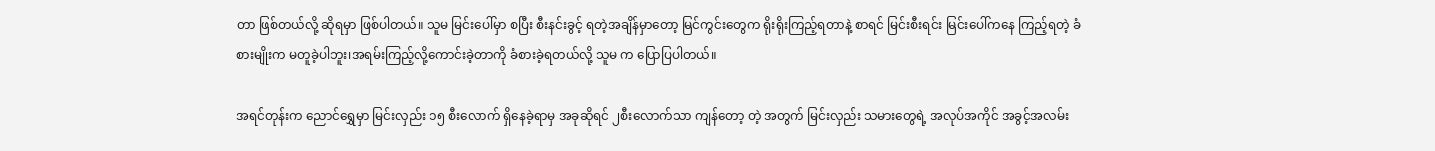တာ ဖြစ်တယ်လို့ ဆိုရမှာ ဖြစ်ပါတယ်။ သူမ မြင်းပေါ်မှာ စပြီး စီးနင်းခွင့် ရတဲ့အချိန်မှာတော့ မြင်ကွင်းတွေက ရိုးရိုးကြည့်ရတာနဲ့ စာရင် မြင်းစီးရင်း မြင်းပေါ်ကနေ ကြည့်ရတဲ့ ခံစားမျိုးက မတူခဲ့ပါဘူး၊အရမ်းကြည့်လို့ကောင်းခဲ့တာကို ခံစားခဲ့ရတယ်လို့ သူမ က ပြောပြပါတယ်။

အရင်တုန်းက ညောင်ရွှေမှာ မြင်းလှည်း ၁၅ စီးလောက် ရှိနေခဲ့ရာမှ အခုဆိုရင် ၂စီးလောက်သာ ကျန်တော့ တဲ့ အတွက် မြင်းလှည်း သမားတွေရဲ့ အလုပ်အကိုင် အခွင့်အလမ်း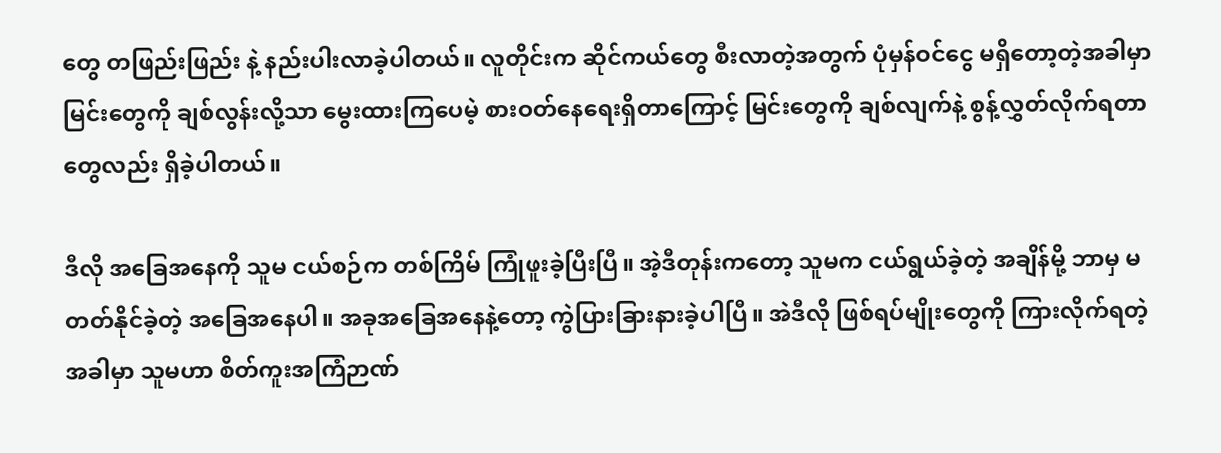တွေ တဖြည်းဖြည်း နဲ့ နည်းပါးလာခဲ့ပါတယ်။ လူတိုင်းက ဆိုင်ကယ်တွေ စီးလာတဲ့အတွက် ပုံမှန်ဝင်ငွေ မရှိတော့တဲ့အခါမှာ မြင်းတွေကို ချစ်လွန်းလို့သာ မွေးထားကြပေမဲ့ စားဝတ်နေရေးရှိတာကြောင့် မြင်းတွေကို ချစ်လျက်နဲ့ စွန့်လွှတ်လိုက်ရတာတွေလည်း ရှိခဲ့ပါတယ်။

ဒီလို အခြေအနေကို သူမ ငယ်စဉ်က တစ်ကြိမ် ကြုံဖူးခဲ့ပြီးပြီ။ အဲ့ဒီတုန်းကတော့ သူမက ငယ်ရွယ်ခဲ့တဲ့ အချိန်မို့ ဘာမှ မတတ်နိုင်ခဲ့တဲ့ အခြေအနေပါ။ အခုအခြေအနေနဲ့တော့ ကွဲပြားခြားနားခဲ့ပါပြီ။ အဲဒီလို ဖြစ်ရပ်မျိုးတွေကို ကြားလိုက်ရတဲ့အခါမှာ သူမဟာ စိတ်ကူးအကြံဉာဏ်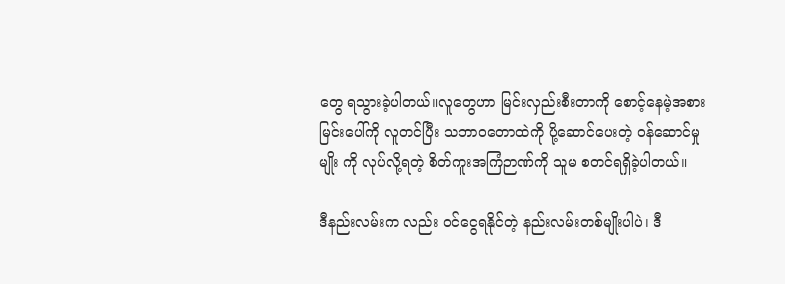တွေ ရသွားခဲ့ပါတယ်။လူတွေဟာ မြင်းလှည်းစီးတာကို စောင့်နေမဲ့အစား မြင်းပေါ်ကို လူတင်ပြီး သဘာဝတောထဲကို ပို့ဆောင်ပေးတဲ့ ဝန်ဆောင်မှု မျိုး ကို လုပ်လို့ရတဲ့ စိတ်ကူးအကြံဉာဏ်ကို သူမ စတင်ရရှိခဲ့ပါတယ်။

ဒီနည်းလမ်းက လည်း ဝင်ငွေရနိုင်တဲ့ နည်းလမ်းတစ်မျိုးပါပဲ၊ ဒီ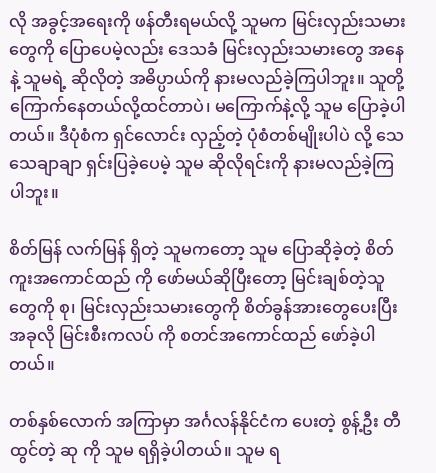လို အခွင့်အရေးကို ဖန်တီးရမယ်လို့ သူမက မြင်းလှည်းသမားတွေကို ပြောပေမဲ့လည်း ဒေသခံ မြင်းလှည်းသမားတွေ အနေနဲ့ သူမရဲ့ ဆိုလိုတဲ့ အဓိပ္ပာယ်ကို နားမလည်ခဲ့ကြပါဘူး။ သူတို့ ကြောက်နေတယ်လို့ထင်တာပဲ၊ မကြောက်နဲ့လို့ သူမ ပြောခဲ့ပါတယ်။ ဒီပုံစံက ရှင်လောင်း လှည့်တဲ့ ပုံစံတစ်မျိုးပါပဲ လို့ သေသေချာချာ ရှင်းပြခဲ့ပေမဲ့ သူမ ဆိုလိုရင်းကို နားမလည်ခဲ့ကြပါဘူး။

စိတ်မြန် လက်မြန် ရှိတဲ့ သူမကတော့ သူမ ပြောဆိုခဲ့တဲ့ စိတ်ကူးအကောင်ထည် ကို ဖော်မယ်ဆိုပြီးတော့ မြင်းချစ်တဲ့သူတွေကို စု၊ မြင်းလှည်းသမားတွေကို စိတ်ခွန်အားတွေပေးပြီး အခုလို မြင်းစီးကလပ် ကို စတင်အကောင်ထည် ဖော်ခဲ့ပါတယ်။

တစ်နှစ်လောက် အကြာမှာ အင်္ဂလန်နိုင်ငံက ပေးတဲ့ စွန့်ဦး တီထွင်တဲ့ ဆု ကို သူမ ရရှိခဲ့ပါတယ်။ သူမ ရ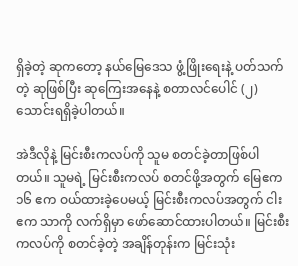ရှိခဲ့တဲ့ ဆုကတော့ နယ်မြေဒေသ ဖွံ့ဖြိုးရေးနဲ့ ပတ်သက်တဲ့ ဆုဖြစ်ပြီး ဆုကြေးအနေနဲ့ စတာလင်ပေါင် (၂) သောင်းရရှိခဲ့ပါတယ်။

အဲဒီလိုနဲ့ မြင်းစီးကလပ်ကို သူမ စတင်ခဲ့တာဖြစ်ပါတယ်။ သူမရဲ့ မြင်းစီးကလပ် စတင်ဖို့အတွက် မြေဧက ၁၆ ဧက ဝယ်ထားခဲ့ပေမယ့် မြင်းစီးကလပ်အတွက် ငါး ဧက သာကို လက်ရှိမှာ ဖော်ဆောင်ထားပါတယ်။ မြင်းစီးကလပ်ကို စတင်ခဲ့တဲ့ အချိန်တုန်းက မြင်းသုံး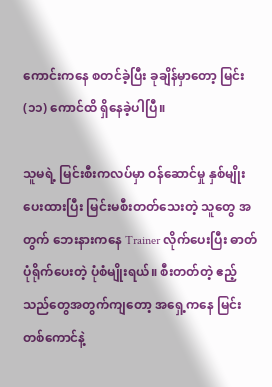ကောင်းကနေ စတင်ခဲ့ပြီး ခုချိန်မှာတော့ မြင်း (၁၁) ကောင်ထိ ရှိနေခဲ့ပါပြီ။

သူမရဲ့ မြင်းစီးကလပ်မှာ ဝန်ဆောင်မှု နှစ်မျိုး ပေးထားပြီး မြင်းမစီးတတ်သေးတဲ့ သူတွေ အတွက် ဘေးနားကနေ Trainer လိုက်ပေးပြီး ဓာတ်ပုံရိုက်ပေးတဲ့ ပုံစံမျိုးရယ်။ စီးတတ်တဲ့ ဧည့်သည်တွေအတွက်ကျတော့ အရှေ့ကနေ မြင်းတစ်ကောင်နဲ့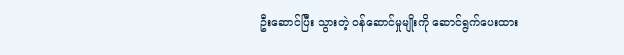ဦးဆောင်ပြီး သွားတဲ့ ဝန်ဆောင်မှုမျိုးကို ဆောင်ရွက်ပေးထား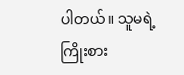ပါတယ်။ သူမရဲ့ ကြိုးစား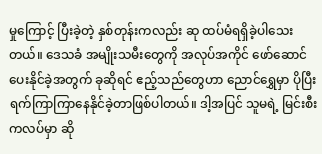မှုကြောင့် ပြီးခဲ့တဲ့ နှစ်တုန်းကလည်း ဆု ထပ်မံရရှိခဲ့ပါသေးတယ်။ ဒေသခံ အမျိုးသမီးတွေကို အလုပ်အကိုင် ဖော်ဆောင်ပေးနိုင်ခဲ့အတွက် ခုဆိုရင် ဧည့်သည်တွေဟာ ညောင်ရွှေမှာ ပိုပြီး ရက်ကြာကြာနေနိုင်ခဲ့တာဖြစ်ပါတယ်။ ဒါ့အပြင် သူမရဲ့ မြင်းစီးကလပ်မှာ ဆို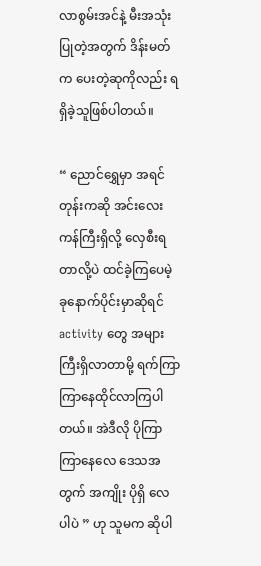လာစွမ်းအင်နဲ့ မီးအသုံးပြုတဲ့အတွက် ဒိန်းမတ်က ပေးတဲ့ဆုကိုလည်း ရရှိခဲ့သူဖြစ်ပါတယ်။

“ ညောင်ရွှေမှာ အရင်တုန်းကဆို အင်းလေးကန်ကြီးရှိလို့ လှေစီးရတာလို့ပဲ ထင်ခဲ့ကြပေမဲ့ ခုနောက်ပိုင်းမှာဆိုရင် activity တွေ အများကြီးရှိလာတာမို့ ရက်ကြာကြာနေထိုင်လာကြပါတယ်။ အဲဒီလို ပိုကြာကြာနေလေ ဒေသအတွက် အကျိုး ပိုရှိ လေ ပါပဲ ” ဟု သူမက ဆိုပါ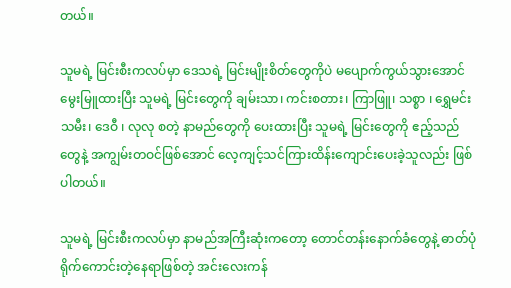တယ်။

သူမရဲ့ မြင်းစီးကလပ်မှာ ဒေသရဲ့ မြင်းမျိုးစိတ်တွေကိုပဲ မပျောက်ကွယ်သွားအောင် မွေးမြူထားပြီး သူမရဲ့ မြင်းတွေကို ချမ်းသာ၊ ကင်းစတား၊ ကြာဖြူ၊ သစ္စာ ၊ ရွှေမင်းသမီး၊ ဒေဝီ ၊ လုလု စတဲ့ နာမည်တွေကို ပေးထားပြီး သူမရဲ့ မြင်းတွေကို ဧည့်သည်တွေနဲ့ အကျွမ်းတဝင်ဖြစ်အောင် လေ့ကျင့်သင်ကြားထိန်းကျောင်းပေးခဲ့သူလည်း ဖြစ်ပါတယ်။

သူမရဲ့ မြင်းစီးကလပ်မှာ နာမည်အကြီးဆုံးကတော့ တောင်တန်းနောက်ခံတွေနဲ့ ဓာတ်ပုံရိုက်ကောင်းတဲ့နေရာဖြစ်တဲ့ အင်းလေးကန်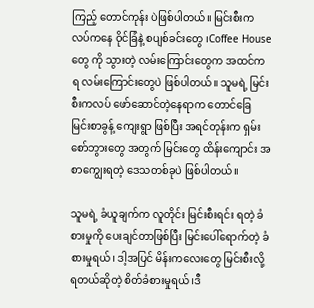ကြည့် တောင်ကုန်း ပဲဖြစ်ပါတယ်။ မြင်းစီးကလပ်ကနေ ဝိုင်ခြံနဲ့ စပျစ်ခင်းတွေ ၊Coffee House တွေ ကို သွားတဲ့ လမ်းကြောင်းတွေက အထင်ကရ လမ်းကြောင်းတွေပဲ ဖြစ်ပါတယ်။ သူမရဲ့ မြင်းစီးကလပ် ဖော်ဆောင်တဲ့နေရာက တောင်ခြေ မြင်းစာခွန့် ကျေးရွာ ဖြစ်ပြီး အရင်တုန်းက ရှမ်းစော်ဘွားတွေ အတွက် မြင်းတွေ ထိန်းကျောင်း အစာကျွေးရတဲ့ ဒေသတစ်ခုပဲ ဖြစ်ပါတယ်။

သူမရဲ့ ခံယူချက်က လူတိုင်း မြင်းစီးရင်း ရတဲ့ ခံစားမှုကို ပေးချင်တာဖြစ်ပြီး မြင်းပေါ်ရောက်တဲ့ ခံစားမှုရယ်၊ ဒါ့အပြင် မိန်းကလေးတွေ မြင်းစီးလို့ရတယ်ဆိုတဲ့ စိတ်ခံစားမှုရယ် ၊ဒီ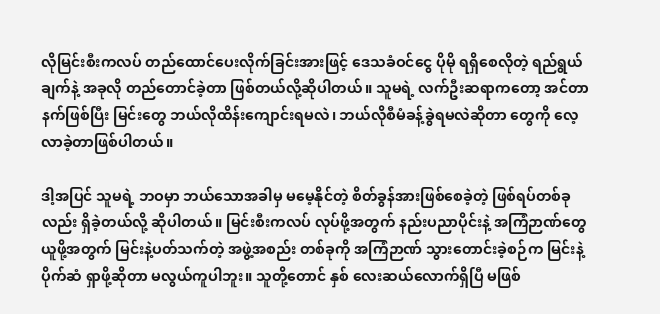လိုမြင်းစီးကလပ် တည်ထောင်ပေးလိုက်ခြင်းအားဖြင့် ဒေသခံဝင်ငွေ ပိုမို ရရှိစေလိုတဲ့ ရည်ရွယ်ချက်နဲ့ အခုလို တည်တောင်ခဲ့တာ ဖြစ်တယ်လို့ဆိုပါတယ်။ သူမရဲ့ လက်ဦးဆရာကတော့ အင်တာနက်ဖြစ်ပြီး မြင်းတွေ ဘယ်လိုထိန်းကျောင်းရမလဲ၊ ဘယ်လိုစီမံခန့်ခွဲရမလဲဆိုတာ တွေကို လေ့လာခဲ့တာဖြစ်ပါတယ်။

ဒါ့အပြင် သူမရဲ့ ဘဝမှာ ဘယ်သောအခါမှ မမေ့နိုင်တဲ့ စိတ်ခွန်အားဖြစ်စေခဲ့တဲ့ ဖြစ်ရပ်တစ်ခုလည်း ရှိခဲ့တယ်လို့ ဆိုပါတယ်။ မြင်းစီးကလပ် လုပ်ဖို့အတွက် နည်းပညာပိုင်းနဲ့ အကြံဉာဏ်တွေ ယူဖို့အတွက် မြင်းနဲ့ပတ်သက်တဲ့ အဖွဲ့အစည်း တစ်ခုကို အကြံဉာဏ် သွားတောင်းခဲ့စဉ်က မြင်းနဲ့ ပိုက်ဆံ ရှာဖို့ဆိုတာ မလွယ်ကူပါဘူး။ သူတို့တောင် နှစ် လေးဆယ်လောက်ရှိပြီ မဖြစ်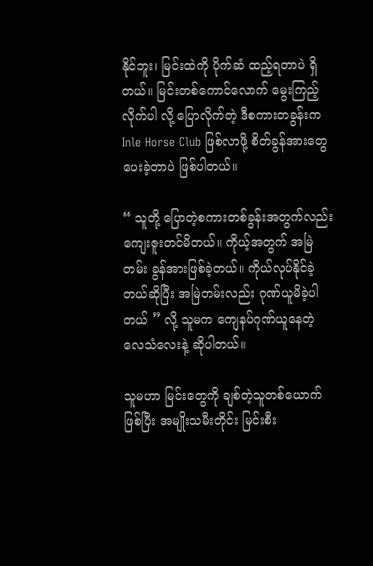နိုင်ဘူး၊ မြင်းထဲကို ပိုက်ဆံ ထည့်ရတာပဲ ရှိတယ်။ မြင်းတစ်ကောင်လောက် မွေးကြည့်လိုက်ပါ လို့ ပြောလိုက်တဲ့ ဒီစကားတခွန်းက Inle Horse Club ဖြစ်လာဖို့ စိတ်ခွန်အားတွေ ပေးခဲ့တာပဲ ဖြစ်ပါတယ်။

“ သူတို့ ပြောတဲ့စကားတစ်ခွန်းအတွက်လည်း ကျေးဇူးတင်မိတယ်။ ကိုယ့်အတွက် အမြဲတမ်း ခွန်အားဖြစ်ခဲ့တယ်။ ကိုယ်လုပ်နိုင်ခဲ့တယ်ဆိုပြီး အမြဲတမ်းလည်း ဂုဏ်ယူမိခဲ့ပါတယ် ” လို့ သူမက ကျေနပ်ဂုဏ်ယူနေတဲ့ လေသံလေးနဲ့ ဆိုပါတယ်။

သူမဟာ မြင်းတွေကို ချစ်တဲ့သူတစ်ယောက်ဖြစ်ပြီး အမျိုးသမီးတိုင်း မြင်းစီး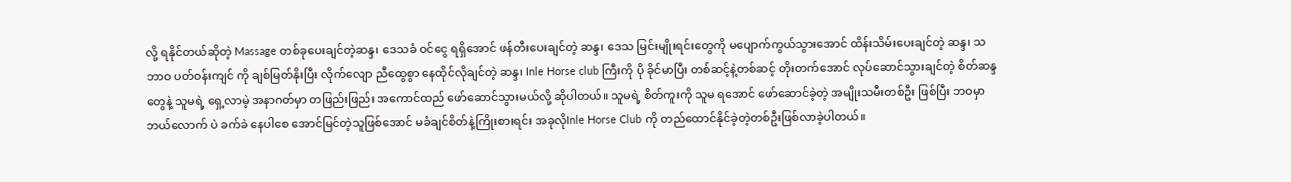လို့ ရနိုင်တယ်ဆိုတဲ့ Massage တစ်ခုပေးချင်တဲ့ဆန္ဒ၊ ဒေသခံ ဝင်ငွေ ရရှိအောင် ဖန်တီးပေးချင်တဲ့ ဆန္ဒ၊ ဒေသ မြင်းမျိုးရင်းတွေကို မပျောက်ကွယ်သွားအောင် ထိန်းသိမ်းပေးချင်တဲ့ ဆန္ဒ၊ သဘာဝ ပတ်ဝန်းကျင် ကို ချစ်မြတ်နိုးပြီး လိုက်လျော ညီထွေစွာ နေထိုင်လိုချင်တဲ့ ဆန္ဒ၊ Inle Horse club ကြီးကို ပို ခိုင်မာပြီး တစ်ဆင့်နဲ့တစ်ဆင့် တိုးတက်အောင် လုပ်ဆောင်သွားချင်တဲ့ စိတ်ဆန္ဒတွေနဲ့ သူမရဲ့ ရှေ့လာမဲ့ အနာဂတ်မှာ တဖြည်းဖြည်း အကောင်ထည် ဖော်ဆောင်သွားမယ်လို့ ဆိုပါတယ်။ သူမရဲ့ စိတ်ကူးကို သူမ ရအောင် ဖော်ဆောင်ခဲ့တဲ့ အမျိုးသမီးတစ်ဦး ဖြစ်ပြီး ဘဝမှာ ဘယ်လောက် ပဲ ခက်ခဲ နေပါစေ အောင်မြင်တဲ့သူဖြစ်အောင် မခံချင်စိတ်နဲ့ကြိုးစားရင်း အခုလိုInle Horse Club ကို တည်ထောင်နိုင်ခဲ့တဲ့တစ်ဦးဖြစ်လာခဲ့ပါတယ်။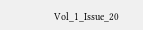Vol_1_Issue_20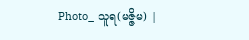Photo_ သူရ(မဇ္ဇိမ) |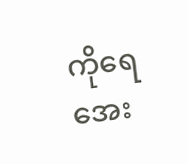ကိုရေအေး